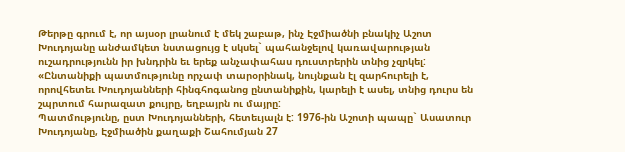Թերթը գրում է, որ այսօր լրանում է մեկ շաբաթ, ինչ Էջմիածնի բնակիչ Աշոտ Խուդոյանը անժամկետ նստացույց է սկսել` պահանջելով կառավարության ուշադրությունն իր խնդրին եւ երեք անչափահաս դուստրերին տնից չզրկել:
«Ընտանիքի պատմությունը որչափ տարօրինակ, նույնքան էլ զարհուրելի է, որովհետեւ Խուդոյանների հինգհոգանոց ընտանիքին, կարելի է ասել, տնից դուրս են շպրտում հարազատ քույրը, եղբայրն ու մայրը:
Պատմությունը, ըստ Խուդոյանների, հետեւյալն է: 1976-ին Աշոտի պապը` Ասատուր Խուդոյանը, Էջմիածին քաղաքի Շահումյան 27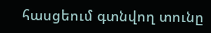հասցեում գտնվող տունը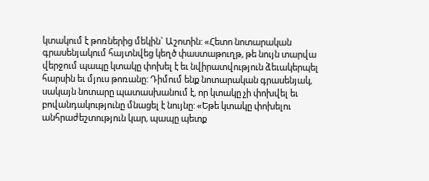կտակում է թոռներից մեկին` Աշոտին: «Հետո նոտարական գրասենյակում հայտնվեց կեղծ փաստաթուղթ, թե նույն տարվա վերջում պապը կտակը փոխել է եւ նվիրատվություն ձեւակերպել հարսին եւ մյուս թոռանը: Դիմում ենք նոտարական գրասենյակ, սակայն նոտարը պատասխանում է, որ կտակը չի փոխվել եւ բովանդակությունը մնացել է նույնը: «Եթե կտակը փոխելու անհրաժեշտություն կար, պապը պետք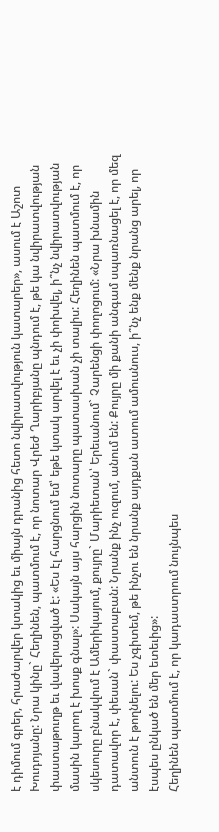է դիմում գրեր, հրաժարվեր կտակից եւ միայն դրանից հետո նվիրատվություն կատարեր», ասում է Աշոտ Խուդոյանը: Նրա կինը` Հեղինեն, պատմում է, որ նոտար Վրեժ Ղարիբյանը պնդում է, թե կա նվիրատվության փաստաթուղթ եւ վավերացված է: «Ես էլ հարցնում եմ՝ եթե կտակ արվել է եւ չի փոխվել, ի՞նչ նվիրատվության մասին կարող է խոսք գնալ»: Սակայն այս հարցին նոտարը պատասխան չի տալիս: Հեղինեն պատմում է, որ սկեսուրը բնակվում է Ամերիկայում, քույրը` Մարիետան՝ Երեւանում` Չարենցի փողոցում: «Նրա խնամին դատավոր է, փեսան` փաստաբան: Նրանք ինչ ուզում, անում են: Քույրը մի քանի անգամ սպառնացել է, որ մեզ անտուն է թողնելու: Ես չգիտեմ, թե ինչու են նրանք այդքան ատում ամուսնուս, ի՞նչ ենք մենք նրանց արել, որ էսպես ընկած են մեր ետեւից»:
Հեղինեն պատմում է, որ կադաստրում նույնպես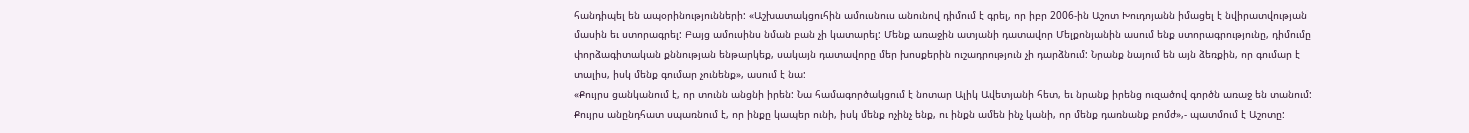հանդիպել են ապօրինությունների: «Աշխատակցուհին ամուսնուս անունով դիմում է գրել, որ իբր 2006-ին Աշոտ Խուդոյանն իմացել է նվիրատվության մասին եւ ստորագրել: Բայց ամուսինս նման բան չի կատարել: Մենք առաջին ատյանի դատավոր Մելքոնյանին ասում ենք ստորագրությունը, դիմումը փորձագիտական քննության ենթարկեք, սակայն դատավորը մեր խոսքերին ուշադրություն չի դարձնում: Նրանք նայում են այն ձեռքին, որ գումար է տալիս, իսկ մենք գումար չունենք», ասում է նա:
«Քույրս ցանկանում է, որ տունն անցնի իրեն: Նա համագործակցում է նոտար Ալիկ Ավետյանի հետ, եւ նրանք իրենց ուզածով գործն առաջ են տանում: Քույրս անընդհատ սպառնում է, որ ինքը կապեր ունի, իսկ մենք ոչինչ ենք, ու ինքն ամեն ինչ կանի, որ մենք դառնանք բոմժ»,- պատմում է Աշոտը: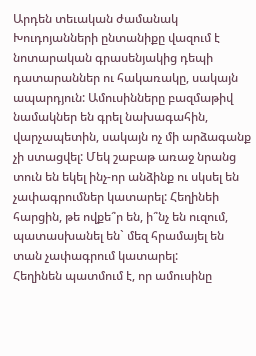Արդեն տեւական ժամանակ Խուդոյանների ընտանիքը վազում է նոտարական գրասենյակից դեպի դատարաններ ու հակառակը, սակայն ապարդյուն: Ամուսինները բազմաթիվ նամակներ են գրել նախագահին, վարչապետին, սակայն ոչ մի արձագանք չի ստացվել: Մեկ շաբաթ առաջ նրանց տուն են եկել ինչ-որ անձինք ու սկսել են չափագրումներ կատարել: Հեղինեի հարցին, թե ովքե՞ր են, ի՞նչ են ուզում, պատասխանել են` մեզ հրամայել են տան չափագրում կատարել:
Հեղինեն պատմում է, որ ամուսինը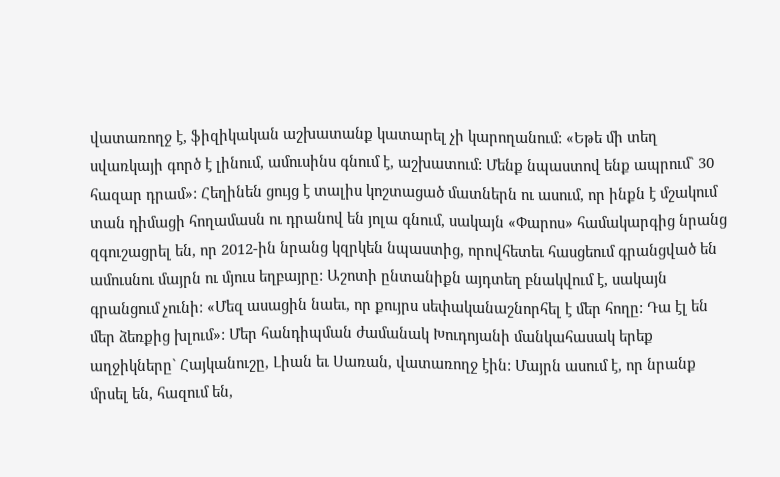վատառողջ է, ֆիզիկական աշխատանք կատարել չի կարողանում: «Եթե մի տեղ սվառկայի գործ է լինում, ամուսինս գնում է, աշխատում: Մենք նպաստով ենք ապրում` 30 հազար դրամ»: Հեղինեն ցույց է տալիս կոշտացած մատներն ու ասում, որ ինքն է մշակում տան դիմացի հողամասն ու դրանով են յոլա գնում, սակայն «Փարոս» համակարգից նրանց զգուշացրել են, որ 2012-ին նրանց կզրկեն նպաստից, որովհետեւ հասցեում գրանցված են ամուսնու մայրն ու մյուս եղբայրը: Աշոտի ընտանիքն այդտեղ բնակվում է, սակայն գրանցում չունի: «Մեզ ասացին նաեւ, որ քույրս սեփականաշնորհել է մեր հողը: Դա էլ են մեր ձեռքից խլում»: Մեր հանդիպման ժամանակ Խուդոյանի մանկահասակ երեք աղջիկները` Հայկանուշը, Լիան եւ Սառան, վատառողջ էին: Մայրն ասում է, որ նրանք մրսել են, հազում են,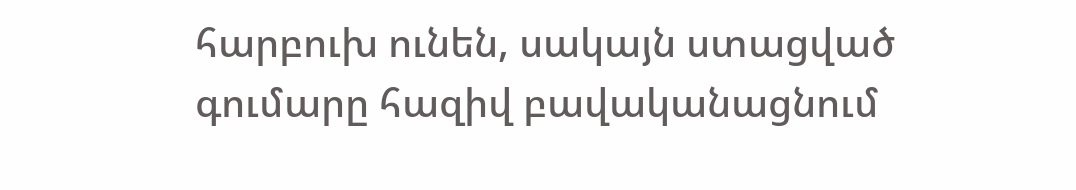հարբուխ ունեն, սակայն ստացված գումարը հազիվ բավականացնում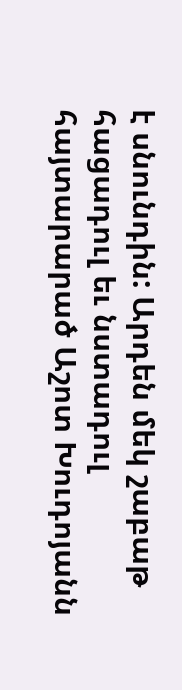է սնունդին: Արդեն մեկ շաբաթ հացադուլ եւ նստադուլ հայտարարած Աշոտ Խուդոյանն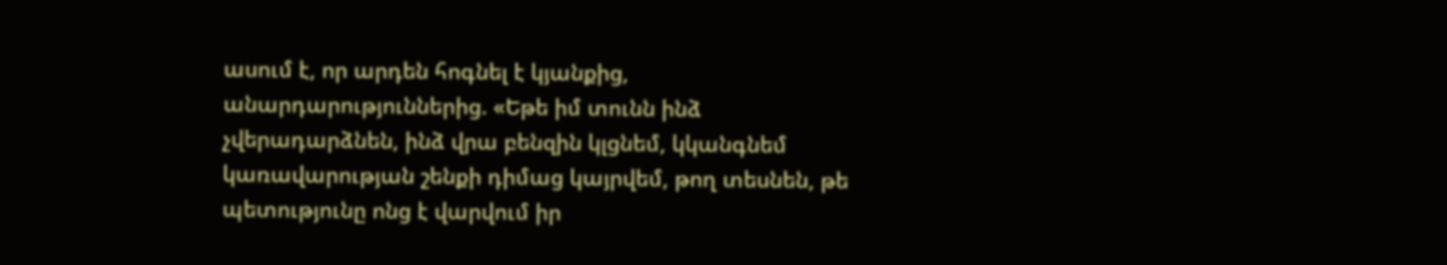ասում է, որ արդեն հոգնել է կյանքից, անարդարություններից. «Եթե իմ տունն ինձ չվերադարձնեն, ինձ վրա բենզին կլցնեմ, կկանգնեմ կառավարության շենքի դիմաց կայրվեմ, թող տեսնեն, թե պետությունը ոնց է վարվում իր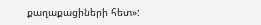քաղաքացիների հետ»: